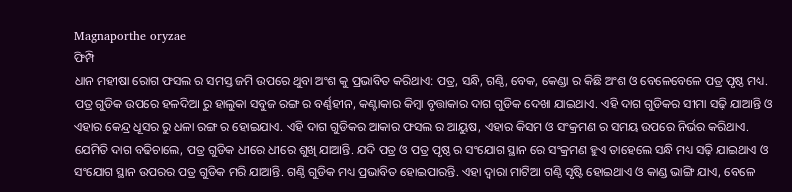Magnaporthe oryzae
ଫିମ୍ପି
ଧାନ ମହୀଷା ରୋଗ ଫସଲ ର ସମସ୍ତ ଜମି ଉପରେ ଥୁବା ଅଂଶ କୁ ପ୍ରଭାବିତ କରିଥାଏ: ପତ୍ର, ସନ୍ଧି, ଗଣ୍ଠି, ବେକ, କେଣ୍ଡା ର କିଛି ଅଂଶ ଓ ବେଳେବେଳେ ପତ୍ର ପୃଷ୍ଠ ମଧ୍ୟ. ପତ୍ର ଗୁଡିକ ଉପରେ ହଳଦିଆ ରୁ ହାଲୁକା ସବୁଜ ରଙ୍ଗ ର ବର୍ଣ୍ଣହୀନ, କଣ୍ଟାକାର କିମ୍ବା ବୃତ୍ତାକାର ଦାଗ ଗୁଡିକ ଦେଖା ଯାଇଥାଏ. ଏହି ଦାଗ ଗୁଡିକର ସୀମା ସଢ଼ି ଯାଆନ୍ତି ଓ ଏହାର କେନ୍ଦ୍ର ଧୂସର ରୁ ଧଳା ରଙ୍ଗ ର ହୋଇଯାଏ. ଏହି ଦାଗ ଗୁଡିକର ଆକାର ଫସଲ ର ଆୟୁଷ, ଏହାର କିସମ ଓ ସଂକ୍ରମଣ ର ସମୟ ଉପରେ ନିର୍ଭର କରିଥାଏ. ଯେମିତି ଦାଗ ବଢିଚାଲେ, ପତ୍ର ଗୁଡିକ ଧୀରେ ଧୀରେ ଶୁଖି ଯାଆନ୍ତି. ଯଦି ପତ୍ର ଓ ପତ୍ର ପୃଷ୍ଠ ର ସଂଯୋଗ ସ୍ଥାନ ରେ ସଂକ୍ରମଣ ହୁଏ ତାହେଲେ ସନ୍ଧି ମଧ୍ୟ ସଢ଼ି ଯାଇଥାଏ ଓ ସଂଯୋଗ ସ୍ଥାନ ଉପରର ପତ୍ର ଗୁଡିକ ମରି ଯାଆନ୍ତି. ଗଣ୍ଠି ଗୁଡିକ ମଧ୍ୟ ପ୍ରଭାବିତ ହୋଇପାରନ୍ତି. ଏହା ଦ୍ୱାରା ମାଟିଆ ଗଣ୍ଠି ସୃଷ୍ଟି ହୋଇଥାଏ ଓ କାଣ୍ଡ ଭାଙ୍ଗି ଯାଏ, ବେଳେ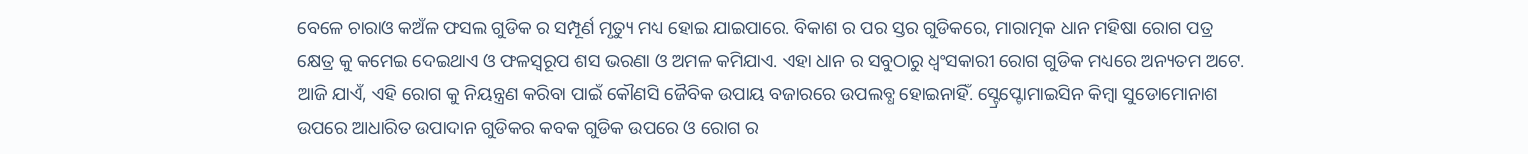ବେଳେ ଚାରାଓ କଅଁଳ ଫସଲ ଗୁଡିକ ର ସମ୍ପୂର୍ଣ ମୃତ୍ୟୁ ମଧ୍ୟ ହୋଇ ଯାଇପାରେ. ବିକାଶ ର ପର ସ୍ତର ଗୁଡିକରେ, ମାରାତ୍ମକ ଧାନ ମହିଷା ରୋଗ ପତ୍ର କ୍ଷେତ୍ର କୁ କମେଇ ଦେଇଥାଏ ଓ ଫଳସ୍ୱରୂପ ଶସ ଭରଣା ଓ ଅମଳ କମିଯାଏ. ଏହା ଧାନ ର ସବୁଠାରୁ ଧ୍ବଂସକାରୀ ରୋଗ ଗୁଡିକ ମଧ୍ୟରେ ଅନ୍ୟତମ ଅଟେ.
ଆଜି ଯାଏଁ, ଏହି ରୋଗ କୁ ନିୟନ୍ତ୍ରଣ କରିବା ପାଇଁ କୌଣସି ଜୈବିକ ଉପାୟ ବଜାରରେ ଉପଲବ୍ଧ ହୋଇନାହିଁ. ସ୍ଟ୍ରେପ୍ଟୋମାଇସିନ କିମ୍ବା ସୁଡୋମୋନାଶ ଉପରେ ଆଧାରିତ ଉପାଦାନ ଗୁଡିକର କବକ ଗୁଡିକ ଉପରେ ଓ ରୋଗ ର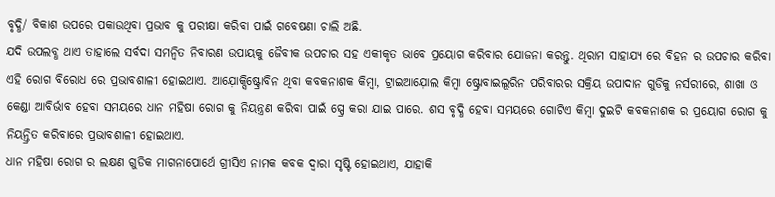ବୃଦ୍ଧି/ ବିକାଶ ଉପରେ ପକାଉଥିବା ପ୍ରଭାବ କୁ ପରୀକ୍ଷା କରିବା ପାଇଁ ଗବେଷଣା ଚାଲି ଅଛି.
ଯଦି ଉପଲବ୍ଧ ଥାଏ ତାହାଲେ ସର୍ବଦା ସମନ୍ଵିତ ନିବାରଣ ଉପାୟକୁ ଜୈବୀକ ଉପଚାର ସହ ଏକୀକୃତ ଭାବେ ପ୍ରୟୋଗ କରିବାର ଯୋଜନା କରନ୍ତୁ. ଥିରାମ ସାହାଯ୍ୟ ରେ ବିହନ ର ଉପଚାର କରିବା ଏହି ରୋଗ ବିରୋଧ ରେ ପ୍ରଭାବଶାଳୀ ହୋଇଥାଏ. ଆଯ଼ୋକ୍ସିଷ୍ଟ୍ରୋବିନ ଥିବା କବକନାଶକ କିମ୍ବା, ଟ୍ରାଇଆଯ଼ୋଲ କିମ୍ବା ଷ୍ଟ୍ରୋବାଇଲୂରିନ ପରିବାରର ସକ୍ରିୟ ଉପାଦାନ ଗୁଡିକୁ ନର୍ସରୀରେ, ଶାଖା ଓ କେଣ୍ଡା ଆବିର୍ଭାବ ହେବା ସମୟରେ ଧାନ ମହିଷା ରୋଗ କୁ ନିୟନ୍ତ୍ରଣ କରିବା ପାଇଁ ସ୍ପ୍ରେ କରା ଯାଇ ପାରେ. ଶସ ବୃଦ୍ଧି ହେବା ସମୟରେ ଗୋଟିଏ କିମ୍ବା ଦୁଇଟି କବକନାଶକ ର ପ୍ରୟୋଗ ରୋଗ କୁ ନିୟନ୍ତ୍ରିତ କରିବାରେ ପ୍ରଭାବଶାଳୀ ହୋଇଥାଏ.
ଧାନ ମହିଷା ରୋଗ ର ଲକ୍ଷଣ ଗୁଡିକ ମାଗନାପୋର୍ଥେ ଗ୍ରୀସିଏ ନାମକ କବକ ଦ୍ୱାରା ସୃଷ୍ଟି ହୋଇଥାଏ, ଯାହାକି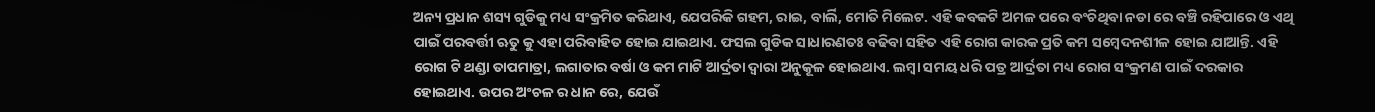ଅନ୍ୟ ପ୍ରଧାନ ଶସ୍ୟ ଗୁଡିକୁ ମଧ୍ୟ ସଂକ୍ରମିତ କରିଥାଏ, ଯେପରିକି ଗହମ, ରାଇ, ବାର୍ଲି, ମୋତି ମିଲେଟ. ଏହି କବକଟି ଅମଳ ପରେ ବଂଚିଥିବା ନଡା ରେ ବଞ୍ଚି ରହିପାରେ ଓ ଏଥି ପାଇଁ ପରବର୍ତ୍ତୀ ଋତୁ କୁ ଏହା ପରିବାହିତ ହୋଇ ଯାଇଥାଏ. ଫସଲ ଗୁଡିକ ସାଧାରଣତଃ ବଢିବା ସହିତ ଏହି ରୋଗ କାରକ ପ୍ରତି କମ ସମ୍ବେଦନଶୀଳ ହୋଇ ଯାଆନ୍ତି. ଏହି ରୋଗ ଟି ଥଣ୍ଡା ତାପମାତ୍ରା, ଲଗାତାର ବର୍ଷା ଓ କମ ମାଟି ଆର୍ଦ୍ରତା ଦ୍ୱାରା ଅନୁକୂଳ ହୋଇଥାଏ. ଲମ୍ବା ସମୟ ଧରି ପତ୍ର ଆର୍ଦ୍ରତା ମଧ୍ୟ ରୋଗ ସଂକ୍ରମଣ ପାଇଁ ଦରକାର ହୋଇଥାଏ. ଉପର ଅଂଚଳ ର ଧାନ ରେ, ଯେଉଁ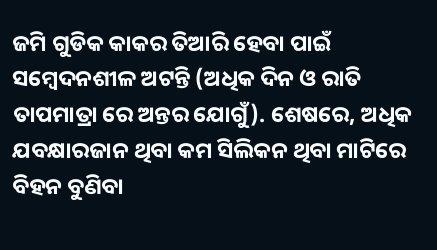ଜମି ଗୁଡିକ କାକର ତିଆରି ହେବା ପାଇଁ ସମ୍ବେଦନଶୀଳ ଅଟନ୍ତି (ଅଧିକ ଦିନ ଓ ରାତି ତାପମାତ୍ରା ରେ ଅନ୍ତର ଯୋଗୁଁ). ଶେଷରେ, ଅଧିକ ଯବକ୍ଷାରଜାନ ଥିବା କମ ସିଲିକନ ଥିବା ମାଟିରେ ବିହନ ବୁଣିବା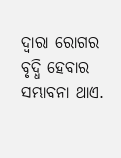ଦ୍ୱାରା ରୋଗର ବୃଦ୍ଧି ହେବାର ସମ୍ଭାବନା ଥାଏ.